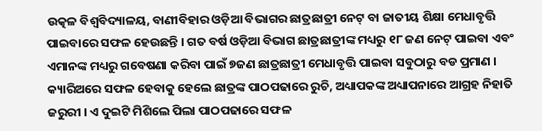ଉତ୍କଳ ବିଶ୍ଵବିଦ୍ୟାଳୟ, ବାଣୀବିହାର ଓଡ଼ିଆ ବିଭାଗର ଛାତ୍ରଛାତ୍ରୀ ନେଟ୍ ବା ଜାତୀୟ ଶିକ୍ଷା ମେଧାବୃତ୍ତି ପାଇବାରେ ସଫଳ ହେଉଛନ୍ତି । ଗତ ବର୍ଷ ଓଡ଼ିଆ ବିଭାଗ ଛାତ୍ରଛାତ୍ରୀଙ୍କ ମଧ୍ୟରୁ ୧୮ ଜଣ ନେଟ୍ ପାଇବା ଏବଂ ଏମାନଙ୍କ ମଧ୍ୟରୁ ଗବେଷଣା କରିବା ପାଇଁ ୭ଜଣ ଛାତ୍ରଛାତ୍ରୀ ମେଧାବୃତ୍ତି ପାଇବା ସବୁଠାରୁ ବଡ ପ୍ରମାଣ ।
କ୍ୟାରିଅରେ ସଫଳ ହେବାକୁ ହେଲେ ଛାତ୍ରଙ୍କ ପାଠପଢାରେ ରୁଚି, ଅଧ୍ୟାପକଙ୍କ ଅଧ୍ୟାପନାରେ ଆଗ୍ରହ ନିହାତି ଜରୁରୀ । ଏ ଦୁଇଟି ମିଶିଲେ ପିଲା ପାଠପଢାରେ ସଫଳ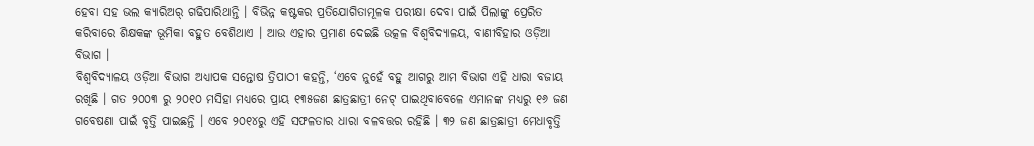ହେବା ସହ ଭଲ କ୍ୟାରିଅର୍ ଗଢିପାରିଥାନ୍ତି । ବିଭିନ୍ନ କଷ୍ଟକର ପ୍ରତିଯୋଗିତାମୂଳକ ପରୀକ୍ଷା ଦେବା ପାଇଁ ପିଲାଙ୍କୁ ପ୍ରେରିତ କରିବାରେ ଶିକ୍ଷକଙ୍କ ଭୂମିକା ବହୁତ ବେଶିଥାଏ । ଆଉ ଏହାର ପ୍ରମାଣ ଦେଇଛି ଉତ୍କଳ ବିଶ୍ଵବିଦ୍ୟାଳୟ, ବାଣୀବିହାର ଓଡ଼ିଆ ବିଭାଗ ।
ବିଶ୍ଵବିଦ୍ୟାଳୟ ଓଡ଼ିଆ ବିଭାଗ ଅଧ୍ୟାପକ ସନ୍ତୋଷ ତ୍ରିପାଠୀ କହନ୍ତି, ‘ଏବେ ନୁହେଁ ବହୁ ଆଗରୁ ଆମ ବିଭାଗ ଏହି ଧାରା ବଜାୟ ରଖିଛି । ଗତ ୨୦୦୩ ରୁ ୨୦୧୦ ମସିହା ମଧ୍ୟରେ ପ୍ରାୟ ୧୩୫ଜଣ ଛାତ୍ରଛାତ୍ରୀ ନେଟ୍ ପାଇଥିବାବେଳେ ଏମାନଙ୍କ ମଧ୍ୟରୁ ୧୬ ଜଣ ଗବେଷଣା ପାଇଁ ବୃତ୍ତି ପାଇଛନ୍ତି । ଏବେ ୨୦୧୪ରୁ ଏହି ସଫଳତାର ଧାରା ବଳବତ୍ତର ରହିଛି । ୩୨ ଜଣ ଛାତ୍ରଛାତ୍ରୀ ମେଧାବୃତ୍ତି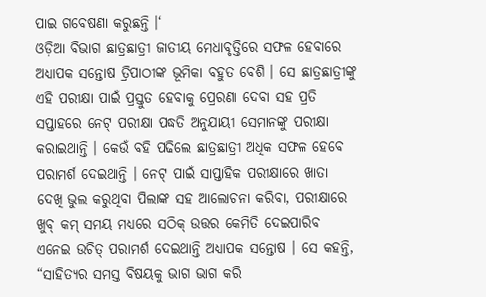ପାଇ ଗବେଷଣା କରୁଛନ୍ତି ।‘
ଓଡ଼ିଆ ବିଭାଗ ଛାତ୍ରଛାତ୍ରୀ ଜାତୀୟ ମେଧାବୃତ୍ତିରେ ସଫଳ ହେବାରେ ଅଧ୍ୟାପକ ସନ୍ତୋଷ ତ୍ରିପାଠୀଙ୍କ ଭୂମିକା ବହୁତ ବେଶି । ସେ ଛାତ୍ରଛାତ୍ରୀଙ୍କୁ ଏହି ପରୀକ୍ଷା ପାଇଁ ପ୍ରସ୍ତୁତ ହେବାକୁ ପ୍ରେରଣା ଦେବା ସହ ପ୍ରତି ସପ୍ତାହରେ ନେଟ୍ ପରୀକ୍ଷା ପଦ୍ଧତି ଅନୁଯାୟୀ ସେମାନଙ୍କୁ ପରୀକ୍ଷା କରାଇଥାନ୍ତି । କେଉଁ ବହି ପଢିଲେ ଛାତ୍ରଛାତ୍ରୀ ଅଧିକ ସଫଳ ହେବେ ପରାମର୍ଶ ଦେଇଥାନ୍ତି । ନେଟ୍ ପାଇଁ ସାପ୍ତାହିକ ପରୀକ୍ଷାରେ ଖାତା ଦେଖି ଭୁଲ କରୁଥିବା ପିଲାଙ୍କ ସହ ଆଲୋଚନା କରିବା, ପରୀକ୍ଷାରେ ଖୁବ୍ କମ୍ ସମୟ ମଧ୍ୟରେ ସଠିକ୍ ଉତ୍ତର କେମିତି ଦେଇପାରିବ ଏନେଇ ଉଚିତ୍ ପରାମର୍ଶ ଦେଇଥାନ୍ତି ଅଧ୍ୟାପକ ସନ୍ତୋଷ । ସେ କହନ୍ତି, “ସାହିତ୍ୟର ସମସ୍ତ ବିଷୟକୁ ଭାଗ ଭାଗ କରି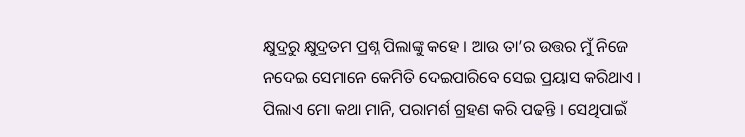କ୍ଷୁଦ୍ରରୁ କ୍ଷୁଦ୍ରତମ ପ୍ରଶ୍ନ ପିଲାଙ୍କୁ କହେ । ଆଉ ତା’ର ଉତ୍ତର ମୁଁ ନିଜେ ନଦେଇ ସେମାନେ କେମିତି ଦେଇପାରିବେ ସେଇ ପ୍ରୟାସ କରିଥାଏ । ପିଲାଏ ମୋ କଥା ମାନି, ପରାମର୍ଶ ଗ୍ରହଣ କରି ପଢନ୍ତି । ସେଥିପାଇଁ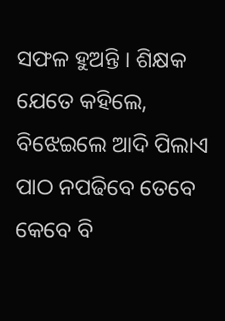ସଫଳ ହୁଅନ୍ତି । ଶିକ୍ଷକ ଯେତେ କହିଲେ, ବିଝେଇଲେ ଆଦି ପିଲାଏ ପାଠ ନପଢିବେ ତେବେ କେବେ ବି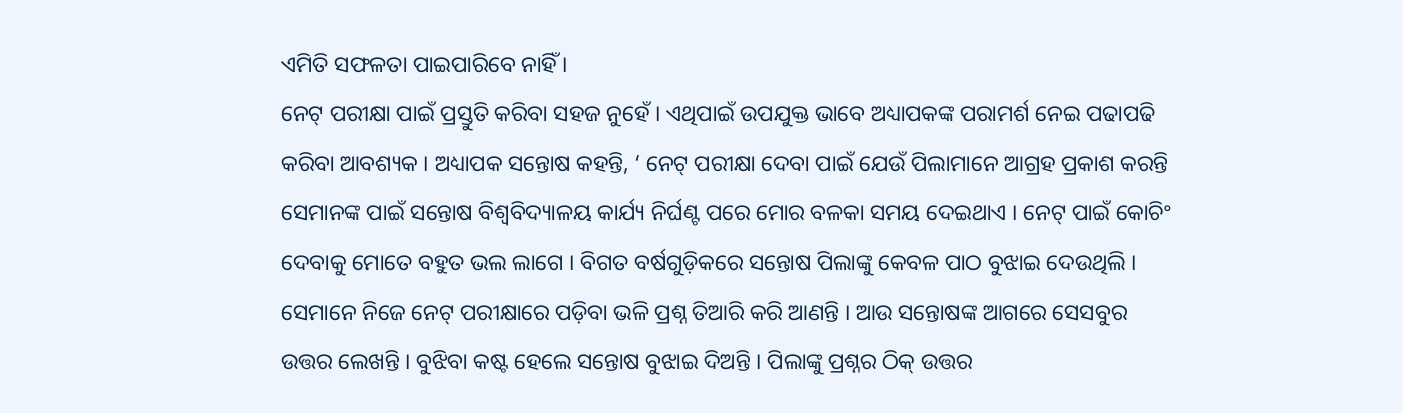ଏମିତି ସଫଳତା ପାଇପାରିବେ ନାହିଁ ।
ନେଟ୍ ପରୀକ୍ଷା ପାଇଁ ପ୍ରସ୍ତୁତି କରିବା ସହଜ ନୁହେଁ । ଏଥିପାଇଁ ଉପଯୁକ୍ତ ଭାବେ ଅଧ୍ୟାପକଙ୍କ ପରାମର୍ଶ ନେଇ ପଢାପଢି କରିବା ଆବଶ୍ୟକ । ଅଧ୍ୟାପକ ସନ୍ତୋଷ କହନ୍ତି, ‘ ନେଟ୍ ପରୀକ୍ଷା ଦେବା ପାଇଁ ଯେଉଁ ପିଲାମାନେ ଆଗ୍ରହ ପ୍ରକାଶ କରନ୍ତି ସେମାନଙ୍କ ପାଇଁ ସନ୍ତୋଷ ବିଶ୍ଵବିଦ୍ୟାଳୟ କାର୍ଯ୍ୟ ନିର୍ଘଣ୍ଟ ପରେ ମୋର ବଳକା ସମୟ ଦେଇଥାଏ । ନେଟ୍ ପାଇଁ କୋଚିଂ ଦେବାକୁ ମୋତେ ବହୁତ ଭଲ ଲାଗେ । ବିଗତ ବର୍ଷଗୁଡ଼ିକରେ ସନ୍ତୋଷ ପିଲାଙ୍କୁ କେବଳ ପାଠ ବୁଝାଇ ଦେଉଥିଲି । ସେମାନେ ନିଜେ ନେଟ୍ ପରୀକ୍ଷାରେ ପଡ଼ିବା ଭଳି ପ୍ରଶ୍ନ ତିଆରି କରି ଆଣନ୍ତି । ଆଉ ସନ୍ତୋଷଙ୍କ ଆଗରେ ସେସବୁର ଉତ୍ତର ଲେଖନ୍ତି । ବୁଝିବା କଷ୍ଟ ହେଲେ ସନ୍ତୋଷ ବୁଝାଇ ଦିଅନ୍ତି । ପିଲାଙ୍କୁ ପ୍ରଶ୍ନର ଠିକ୍ ଉତ୍ତର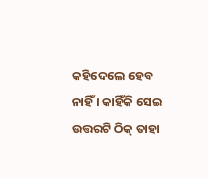କହିଦେଲେ ହେବ ନାହିଁ । କାହିଁକି ସେଇ ଉତ୍ତରଟି ଠିକ୍ ତାହା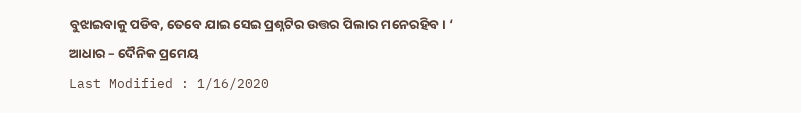ବୁଝାଇବାକୁ ପଡିବ, ତେବେ ଯାଇ ସେଇ ପ୍ରଶ୍ନଟିର ଉତ୍ତର ପିଲାର ମନେରହିବ । ‘
ଆଧାର – ଦୈନିକ ପ୍ରମେୟ
Last Modified : 1/16/2020